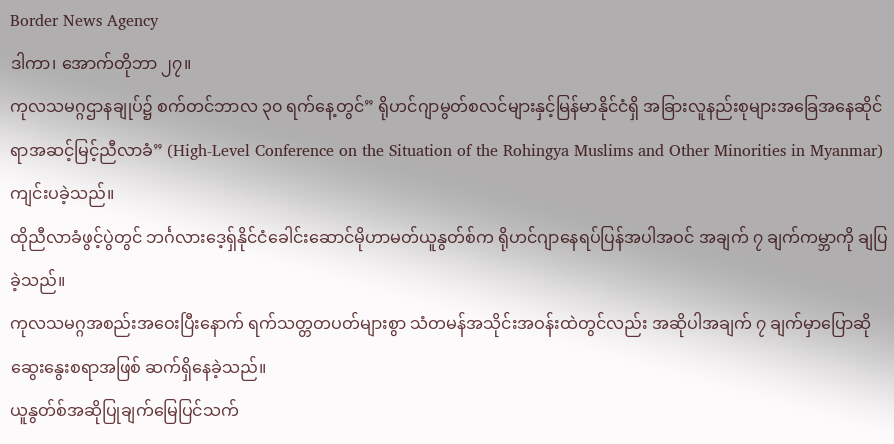Border News Agency
ဒါကာ၊ အောက်တိုဘာ ၂၇။
ကုလသမဂ္ဂဌာနချုပ်၌ စက်တင်ဘာလ ၃၀ ရက်နေ့တွင်” ရိုဟင်ဂျာမွတ်စလင်များနှင့်မြန်မာနိုင်ငံရှိ အခြားလူနည်းစုများအခြေအနေဆိုင်ရာအဆင့်မြင့်ညီလာခံ” (High-Level Conference on the Situation of the Rohingya Muslims and Other Minorities in Myanmar)ကျင်းပခဲ့သည်။
ထိုညီလာခံဖွင့်ပွဲတွင် ဘင်္ဂလားဒေ့ရှ်နိုင်ငံခေါင်းဆောင်မိုဟာမတ်ယူနွတ်စ်က ရိုဟင်ဂျာနေရပ်ပြန်အပါအဝင် အချက် ၇ ချက်ကမ္ဘာကို ချပြခဲ့သည်။
ကုလသမဂ္ဂအစည်းအဝေးပြီးနောက် ရက်သတ္တတပတ်များစွာ သံတမန်အသိုင်းအဝန်းထဲတွင်လည်း အဆိုပါအချက် ၇ ချက်မှာပြောဆိုဆွေးနွေးစရာအဖြစ် ဆက်ရှိနေခဲ့သည်။
ယူနွတ်စ်အဆိုပြုချက်မြေပြင်သက်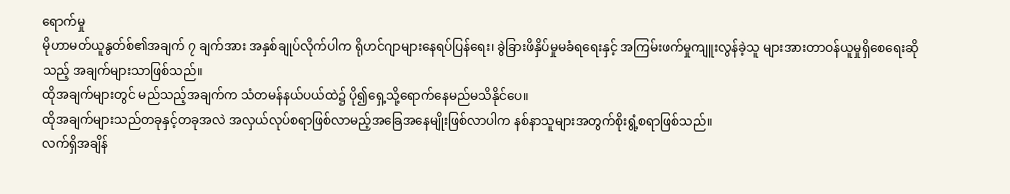ရောက်မှု
မိုဟာမတ်ယူနွတ်စ်၏အချက် ၇ ချက်အား အနှစ်ချုပ်လိုက်ပါက ရိုဟင်ဂျာများနေရပ်ပြန်ရေး၊ ခွဲခြားဖိနှိပ်မှုမခံရရေးနှင့် အကြမ်းဖက်မှုကျူးလွန်ခဲ့သူ များအားတာဝန်ယူမှုရှိစေရေးဆိုသည့် အချက်များသာဖြစ်သည်။
ထိုအချက်များတွင် မည်သည့်အချက်က သံတမန်နယ်ပယ်ထဲ၌ ပို၍ရှေ့သို့ရောက်နေမည်မသိနိုင်ပေ။
ထိုအချက်များသည်တခုနှင့်တခုအလဲ အလှယ်လုပ်စရာဖြစ်လာမည့်အခြေအနေမျိုးဖြစ်လာပါက နစ်နာသူများအတွက်စိုးရွံ့စရာဖြစ်သည်။
လက်ရှိအချိန်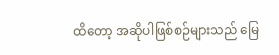ထိတော့ အဆိုပါဖြစ်စဉ်များသည် မြေ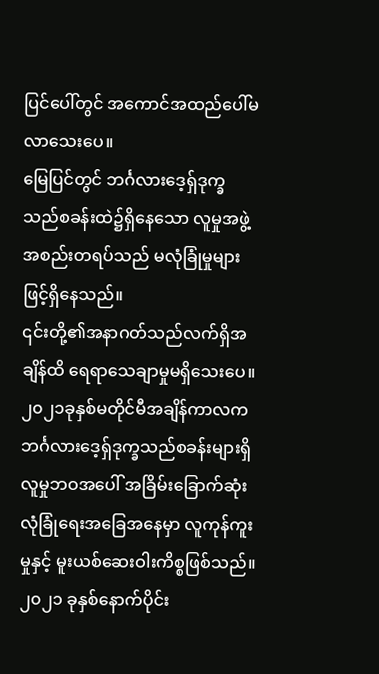ပြင်ပေါ်တွင် အကောင်အထည်ပေါ်မလာသေးပေ။
မြေပြင်တွင် ဘင်္ဂလားဒေ့ရှ်ဒုက္ခသည်စခန်းထဲ၌ရှိနေသော လူမှုအဖွဲ့အစည်းတရပ်သည် မလုံခြုံမှုများဖြင့်ရှိနေသည်။
၎င်းတို့၏အနာဂတ်သည်လက်ရှိအချိန်ထိ ရေရာသေချာမှုမရှိသေးပေ။
၂၀၂၁ခုနှစ်မတိုင်မီအချိန်ကာလက ဘင်္ဂလားဒေ့ရှ်ဒုက္ခသည်စခန်းများရှိ လူမှုဘဝအပေါ် အခြိမ်းခြောက်ဆုံးလုံခြုံရေးအခြေအနေမှာ လူကုန်ကူးမှုနှင့် မူးယစ်ဆေးဝါးကိစ္စဖြစ်သည်။
၂၀၂၁ ခုနှစ်နောက်ပိုင်း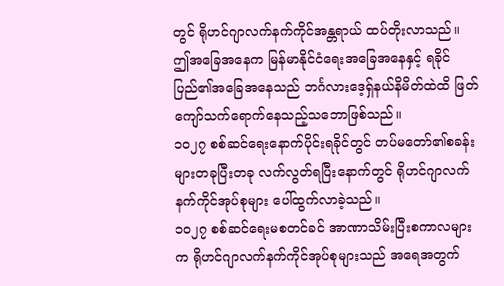တွင် ရိုဟင်ဂျာလက်နက်ကိုင်အန္တရာယ် ထပ်တိုးလာသည်။
ဤအခြေအနေက မြန်မာနိုင်ငံရေးအခြေအနေနှင့် ရခိုင်ပြည်၏အခြေအနေသည် ဘင်္ဂလားဒေ့ရှ်နယ်နိမိတ်ထဲထိ ဖြတ်ကျော်သက်ရောက်နေသည့်သဘောဖြစ်သည်။
၁၀၂၇ စစ်ဆင်ရေးနောက်ပိုင်းရခိုင်တွင် တပ်မတော်၏စခန်းများတခုပြီးတခု လက်လွတ်ရပြီးနောက်တွင် ရိုဟင်ဂျာလက်နက်ကိုင်အုပ်စုများ ပေါ်ထွက်လာခဲ့သည်။
၁၀၂၇ စစ်ဆင်ရေးမစတင်ခင် အာဏာသိမ်းပြီးစကာလများက ရိုဟင်ဂျာလက်နက်ကိုင်အုပ်စုများသည် အရေအတွက်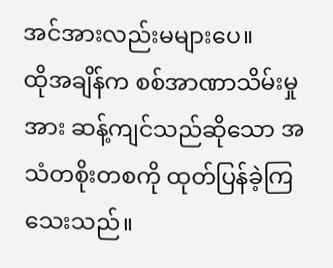အင်အားလည်းမများပေ။
ထိုအချိန်က စစ်အာဏာသိမ်းမှုအား ဆန့်ကျင်သည်ဆိုသော အသံတစိုးတစကို ထုတ်ပြန်ခဲ့ကြသေးသည်။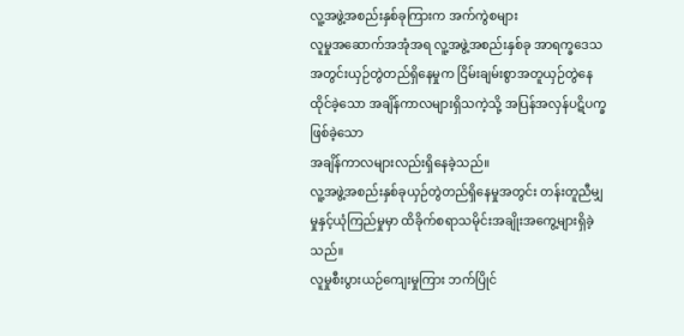လူ့အဖွဲ့အစည်းနှစ်ခုကြားက အက်ကွဲစများ
လူမှုအဆောက်အအုံအရ လူ့အဖွဲ့အစည်းနှစ်ခု အာရက္ခဒေသအတွင်းယှဉ်တွဲတည်ရှိနေမှုက ငြိမ်းချမ်းစွာအတူယှဉ်တွဲနေထိုင်ခဲ့သော အချိန်ကာလများရှိသကဲ့သို့ အပြန်အလှန်ပဋိပက္ခဖြစ်ခဲ့သော
အချိန်ကာလများလည်းရှိနေခဲ့သည်။
လူ့အဖွဲ့အစည်းနှစ်ခုယှဉ်တွဲတည်ရှိနေမှုအတွင်း တန်းတူညီမျှမှုနှင့်ယုံကြည်မှုမှာ ထိခိုက်စရာသမိုင်းအချိုးအကွေ့များရှိခဲ့သည်။
လူမှုစီးပွားယဉ်ကျေးမှုကြား ဘက်ပြိုင်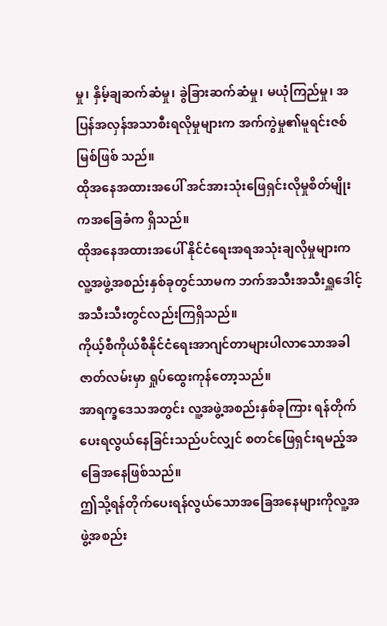မှု၊ နှိမ့်ချဆက်ဆံမှု၊ ခွဲခြားဆက်ဆံမှု၊ မယုံကြည်မှု၊ အပြန်အလှန်အသာစီးရလိုမှုများက အက်ကွဲမှု၏မူရင်းဇစ်မြစ်ဖြစ် သည်။
ထိုအနေအထားအပေါ် အင်အားသုံးဖြေရှင်းလိုမှုစိတ်မျိုးကအခြေခံက ရှိသည်။
ထိုအနေအထားအပေါ် နိုင်ငံရေးအရအသုံးချလိုမှုများက လူ့အဖွဲ့အစည်းနှစ်ခုတွင်သာမက ဘက်အသီးအသီးရှူဒေါင့်အသီးသီးတွင်လည်းကြရှိသည်။
ကိုယ့်စီကိုယ်စီနိုင်ငံရေးအာဂျင်တာများပါလာသောအခါ ဇာတ်လမ်းမှာ ရှုပ်ထွေးကုန်တော့သည်။
အာရက္ခဒေသအတွင်း လူ့အဖွဲ့အစည်းနှစ်ခုကြား ရန်တိုက်ပေးရလွယ်နေခြင်းသည်ပင်လျှင် စတင်ဖြေရှင်းရမည့်အခြေအနေဖြစ်သည်။
ဤသို့ရန်တိုက်ပေးရန်လွယ်သောအခြေအနေများကိုလူ့အဖွဲ့အစည်း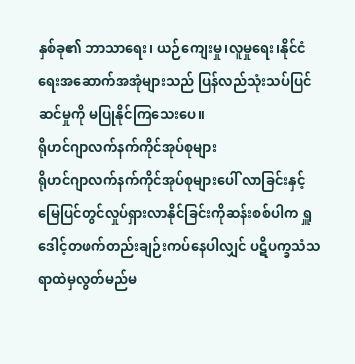နှစ်ခု၏ ဘာသာရေး၊ ယဉ်ကျေးမှု၊လူမှုရေး၊နိုင်ငံရေးအဆောက်အအုံများသည် ပြန်လည်သုံးသပ်ပြင်ဆင်မှုကို မပြုနိုင်ကြသေးပေ။
ရိုဟင်ဂျာလက်နက်ကိုင်အုပ်စုများ
ရိုဟင်ဂျာလက်နက်ကိုင်အုပ်စုများပေါ် လာခြင်းနှင့် မြေပြင်တွင်လှုပ်ရှားလာနိုင်ခြင်းကိုဆန်းစစ်ပါက ရှူဒေါင့်တဖက်တည်းချဉ်းကပ်နေပါလျှင် ပဋိပက္ခသံသရာထဲမှလွတ်မည်မ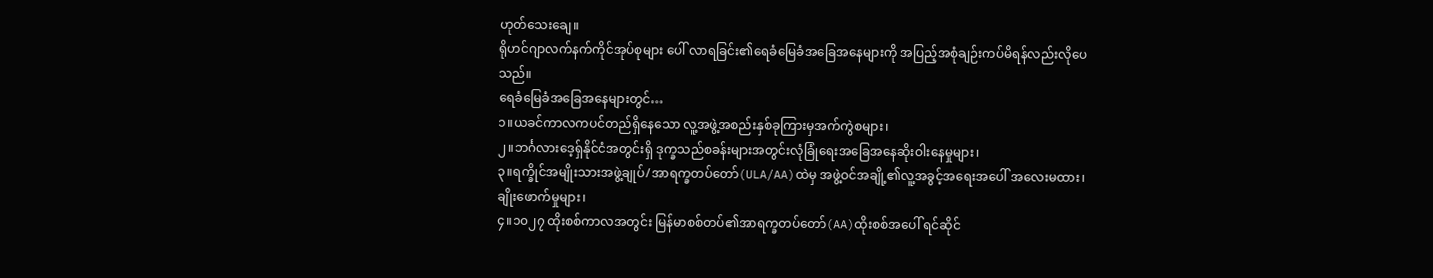ဟုတ်သေးချေ။
ရိုဟင်ဂျာလက်နက်ကိုင်အုပ်စုများ ပေါ် လာရခြင်း၏ရေခံမြေခံအခြေအနေများကို အပြည့်အစုံချဉ်းကပ်မိရန်လည်းလိုပေသည်။
ရေခံမြေခံအခြေအနေများတွင်…
၁။ယခင်ကာလကပင်တည်ရှိနေသော လူ့အဖွဲ့အစည်းနှစ်ခုကြားမှအက်ကွဲစများ၊
၂။ဘင်္ဂလားဒေ့ရှ်နိုင်ငံအတွင်းရှိ ဒုက္ခသည်စခန်းများအတွင်းလုံခြုံရေးအခြေအနေဆိုးဝါးနေမှုများ၊
၃။ရက္ခိုင်အမျိုးသားအဖွဲ့ချုပ်/အာရက္ခတပ်တော်(ULA/AA)ထဲမှ အဖွဲ့ဝင်အချို့၏လူ့အခွင့်အရေးအပေါ် အလေးမထား၊ ချိုးဖောက်မှုများ၊
၄။၁၀၂၇ ထိုးစစ်ကာလအတွင်း မြန်မာစစ်တပ်၏အာရက္ခတပ်တော်(AA)ထိုးစစ်အပေါ် ရင်ဆိုင်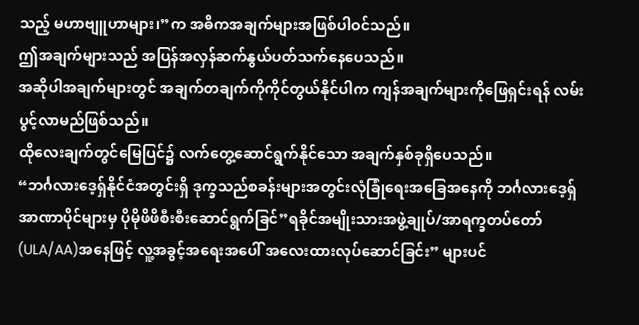သည့် မဟာဗျူဟာများ၊”က အဓိကအချက်များအဖြစ်ပါဝင်သည်။
ဤအချက်များသည် အပြန်အလှန်ဆက်နွယ်ပတ်သက်နေပေသည်။
အဆိုပါအချက်များတွင် အချက်တချက်ကိုကိုင်တွယ်နိုင်ပါက ကျန်အချက်များကိုဖြေရှင်းရန် လမ်းပွင့်လာမည်ဖြစ်သည်။
ထိုလေးချက်တွင်မြေပြင်၌ လက်တွေ့ဆောင်ရွက်နိုင်သော အချက်နှစ်ခုရှိပေသည်။
“ဘင်္ဂလားဒေ့ရှ်နိုင်ငံအတွင်းရှိ ဒုက္ခသည်စခန်းများအတွင်းလုံခြုံရေးအခြေအနေကို ဘင်္ဂလားဒေ့ရှ်အာဏာပိုင်များမှ ပိုမိုဖိဖိစီးစီးဆောင်ရွက်ခြင်”ရခိုင်အမျိုးသားအဖွဲ့ချုပ်/အာရက္ခတပ်တော်(ULA/AA)အနေဖြင့် လူ့အခွင့်အရေးအပေါ် အလေးထားလုပ်ဆောင်ခြင်း” များပင်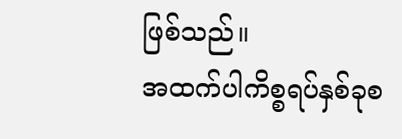ဖြစ်သည်။
အထက်ပါကိစ္စရပ်နှစ်ခုစ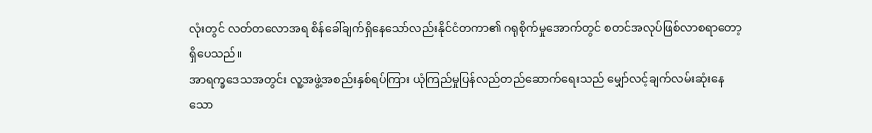လုံးတွင် လတ်တလောအရ စိန်ခေါ်ချက်ရှိနေသော်လည်းနိုင်ငံတကာ၏ ဂရုစိုက်မှုအောက်တွင် စတင်အလုပ်ဖြစ်လာစရာတော့ရှိပေသည်။
အာရက္ခဒေသအတွင်း လူ့အဖွဲ့အစည်းနှစ်ရပ်ကြား ယုံကြည်မှုပြန်လည်တည်ဆောက်ရေးသည် မျှော်လင့်ချက်လမ်းဆုံးနေသော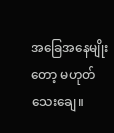အခြေအနေမျိုးတော့ မဟုတ်သေးချေ။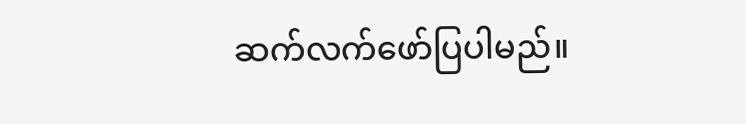ဆက်လက်ဖော်ပြပါမည်။